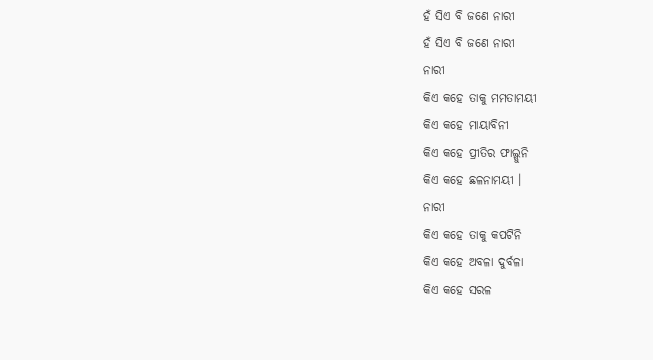ହଁ ସିଏ ବି ଜଣେ ନାରୀ
ହଁ ସିଏ ବି ଜଣେ ନାରୀ
ନାରୀ
କିଏ କହେ ତାକୁ ମମତାମୟୀ
କିଏ କହେ ମାୟାବିନୀ
କିଏ କହେ ପ୍ରୀତିର ଫାଲ୍ଗୁନି
କିଏ କହେ ଛଳନାମୟୀ ।
ନାରୀ
କିଏ କହେ ତାକୁ କପଟିନି
କିଏ କହେ ଅବଳା ଦୁର୍ବଳା
କିଏ କହେ ସରଳ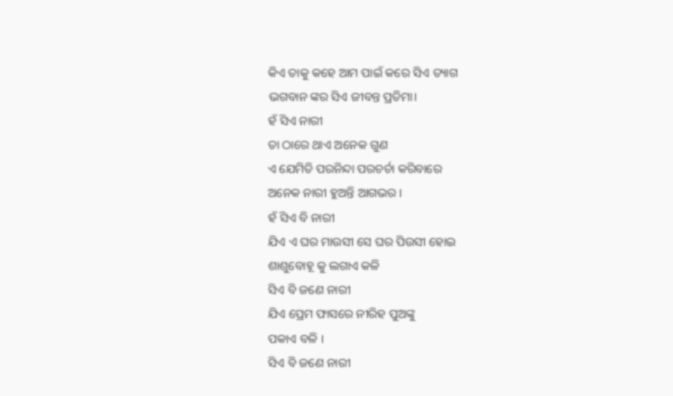କିଏ ତାକୁ କହେ ଆମ ପାଇଁ କରେ ସିଏ ତ୍ୟାଗ
ଭଗବାନ ଙ୍କର ସିଏ ଜୀବନ୍ତ ପ୍ରତିମା।
ହଁ ସିଏ ନାରୀ
ତା ଠାରେ ଥାଏ ଅନେକ ଗୁଣ
ଏ ଯେମିତି ପରନିନ୍ଦା ପରଚର୍ଚା କରିବାରେ
ଅନେକ ନାରୀ ହୁଅନ୍ତି ଆଗଭର ।
ହଁ ସିଏ ବି ନାରୀ
ଯିଏ ଏ ଘର ମାଉସୀ ସେ ଘର ପିଉସୀ ହୋଇ
ଶାଶୁବୋହୂ କୁ ଲଗାଏ କଳି
ସିଏ ବି ଜଣେ ନାରୀ
ଯିଏ ପ୍ରେମ ଫାସରେ ନୀରିହ ପୁଅଙ୍କୁ
ପକାଏ ବଳି ।
ସିଏ ବି ଜଣେ ନାରୀ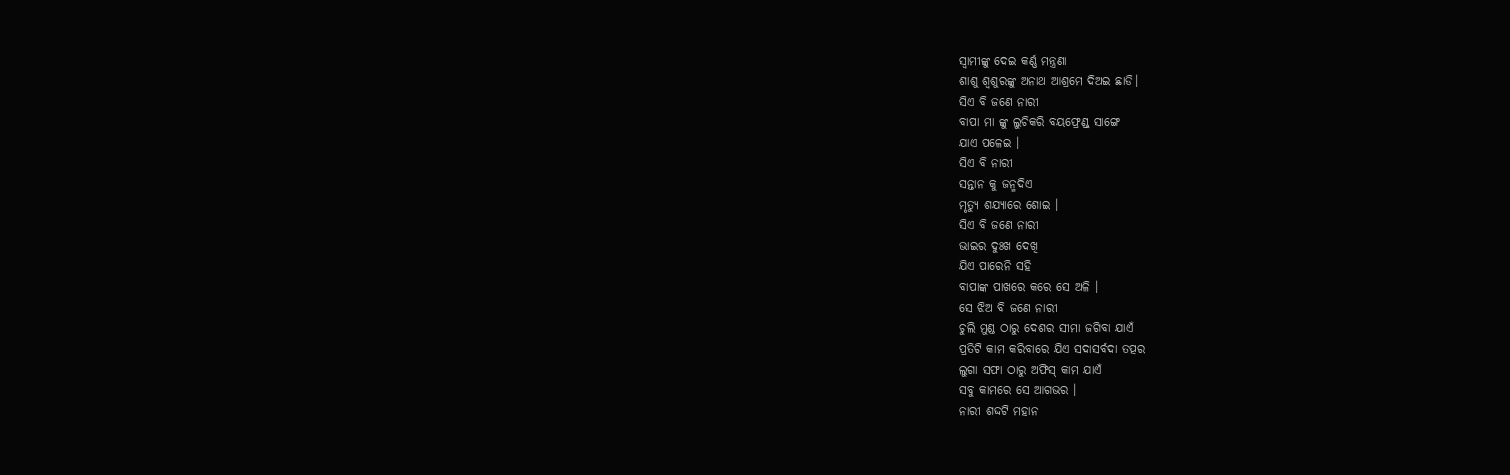ସ୍ୱାମୀଙ୍କୁ ଦେଇ କର୍ଣ୍ଣ ମନ୍ତ୍ରଣା
ଶାଶୁ ଶ୍ଵଶୁରଙ୍କୁ ଅନାଥ ଆଶ୍ରମେ ଦିଅଇ ଛାଡି।
ସିଏ ବି ଜଣେ ନାରୀ
ବାପା ମା ଙ୍କୁ ଲୁଚିକରି ବୟଫ୍ରେଣ୍ଡ୍ ସାଙ୍ଗେ
ଯାଏ ପଳେଇ ।
ସିଏ ବି ନାରୀ
ସନ୍ତାନ କୁ ଜନ୍ମଦିଏ
ମୃତ୍ୟୁ ଶଯ୍ୟାରେ ଶୋଇ ।
ସିଏ ବି ଜଣେ ନାରୀ
ଭାଇର ଦୁଃଖ ଦେଖି
ଯିଏ ପାରେନି ସହି
ବାପାଙ୍କ ପାଖରେ କରେ ସେ ଅଳି ।
ସେ ଝିଅ ବି ଜଣେ ନାରୀ
ଚୁଲି ମୁଣ୍ଡ ଠାରୁ ଦେଶର ସୀମା ଜଗିବା ଯାଏଁ
ପ୍ରତିଟି କାମ କରିବାରେ ଯିଏ ସଦାସର୍ବଦା ତତ୍ପର
ଲୁଗା ସଫା ଠାରୁ ଅଫିସ୍ କାମ ଯାଏଁ
ସବୁ କାମରେ ସେ ଆଗଭର ।
ନାରୀ ଶଦ୍ଦଟି ମହାନ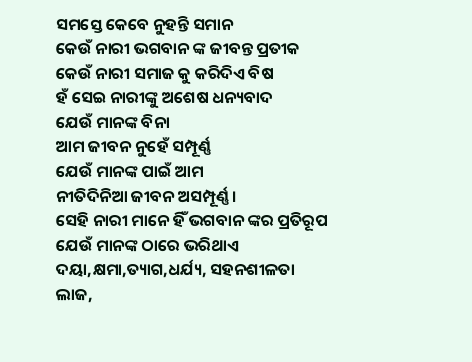ସମସ୍ତେ କେବେ ନୁହନ୍ତି ସମାନ
କେଉଁ ନାରୀ ଭଗବାନ ଙ୍କ ଜୀବନ୍ତ ପ୍ରତୀକ
କେଉଁ ନାରୀ ସମାଜ କୁ କରିଦିଏ ବିଷ
ହଁ ସେଇ ନାରୀଙ୍କୁ ଅଶେଷ ଧନ୍ୟବାଦ
ଯେଉଁ ମାନଙ୍କ ବିନା
ଆମ ଜୀବନ ନୁହେଁ ସମ୍ପୂର୍ଣ୍ଣ
ଯେଉଁ ମାନଙ୍କ ପାଇଁ ଆମ
ନୀତିଦିନିଆ ଜୀବନ ଅସମ୍ପୂର୍ଣ୍ଣ।
ସେହି ନାରୀ ମାନେ ହିଁ ଭଗବାନ ଙ୍କର ପ୍ରତିରୂପ
ଯେଉଁ ମାନଙ୍କ ଠାରେ ଭରିଥାଏ
ଦୟା,କ୍ଷମା,ତ୍ୟାଗ,ଧର୍ଯ୍ୟ, ସହନଶୀଳତା
ଲାଜ,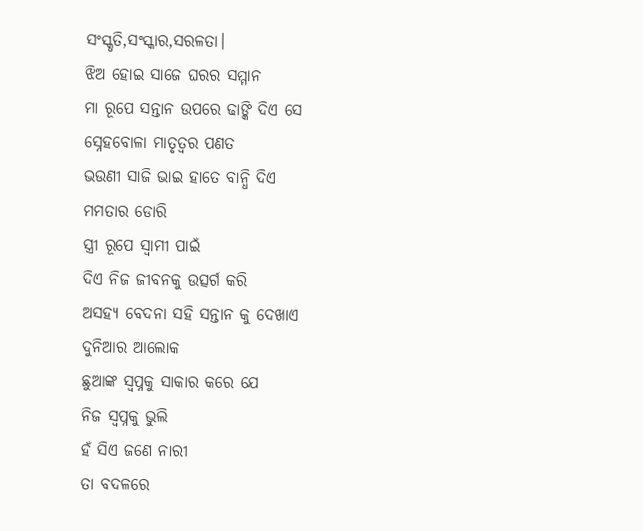ସଂସ୍କୃତି,ସଂସ୍କାର,ସରଳତା।
ଝିଅ ହୋଇ ସାଜେ ଘରର ସମ୍ମାନ
ମା ରୂପେ ସନ୍ତାନ ଉପରେ ଢାଙ୍କି ଦିଏ ସେ
ସ୍ନେହବୋଳା ମାତୃତ୍ବର ପଣତ
ଭଉଣୀ ସାଜି ଭାଇ ହାତେ ବାନ୍ଧି ଦିଏ
ମମତାର ଡୋରି
ସ୍ତ୍ରୀ ରୂପେ ସ୍ବାମୀ ପାଇଁ
ଦିଏ ନିଜ ଜୀବନକୁ ଉତ୍ସର୍ଗ କରି
ଅସହ୍ୟ ବେଦନା ସହି ସନ୍ତାନ କୁ ଦେଖାଏ
ଦୁନିଆର ଆଲୋକ
ଛୁଆଙ୍କ ସ୍ବପ୍ନକୁ ସାକାର କରେ ଯେ
ନିଜ ସ୍ବପ୍ନକୁ ଭୁଲି
ହଁ ସିଏ ଜଣେ ନାରୀ
ତା ବଦଳରେ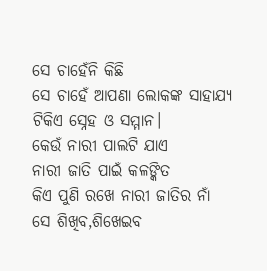ସେ ଚାହେଁନି କିଛି
ସେ ଚାହେଁ ଆପଣା ଲୋକଙ୍କ ସାହାଯ୍ୟ
ଟିକିଏ ସ୍ନେହ ଓ ସମ୍ମାନ।
କେଉଁ ନାରୀ ପାଲଟି ଯାଏ
ନାରୀ ଜାତି ପାଇଁ କଳଙ୍କିତ
କିଏ ପୁଣି ରଖେ ନାରୀ ଜାତିର ନାଁ
ସେ ଶିଖିବ,ଶିଖେଇବ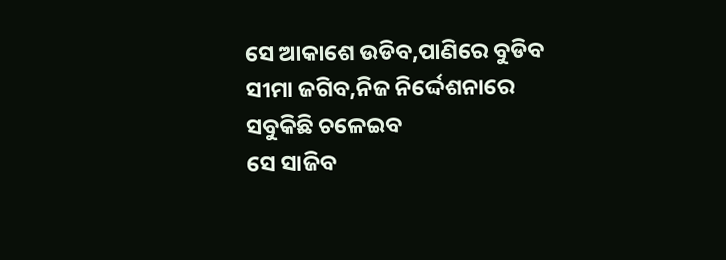ସେ ଆକାଶେ ଉଡିବ,ପାଣିରେ ବୁଡିବ
ସୀମା ଜଗିବ,ନିଜ ନିର୍ଦ୍ଦେଶନାରେ ସବୁକିଛି ଚଳେଇବ
ସେ ସାଜିବ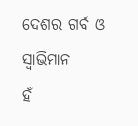ଦେଶର ଗର୍ବ ଓ ସ୍ବାଭିମାନ
ହଁ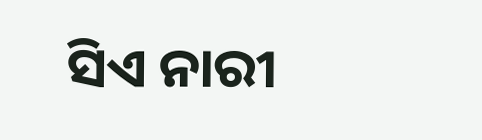ସିଏ ନାରୀ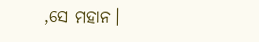,ସେ ମହାନ।